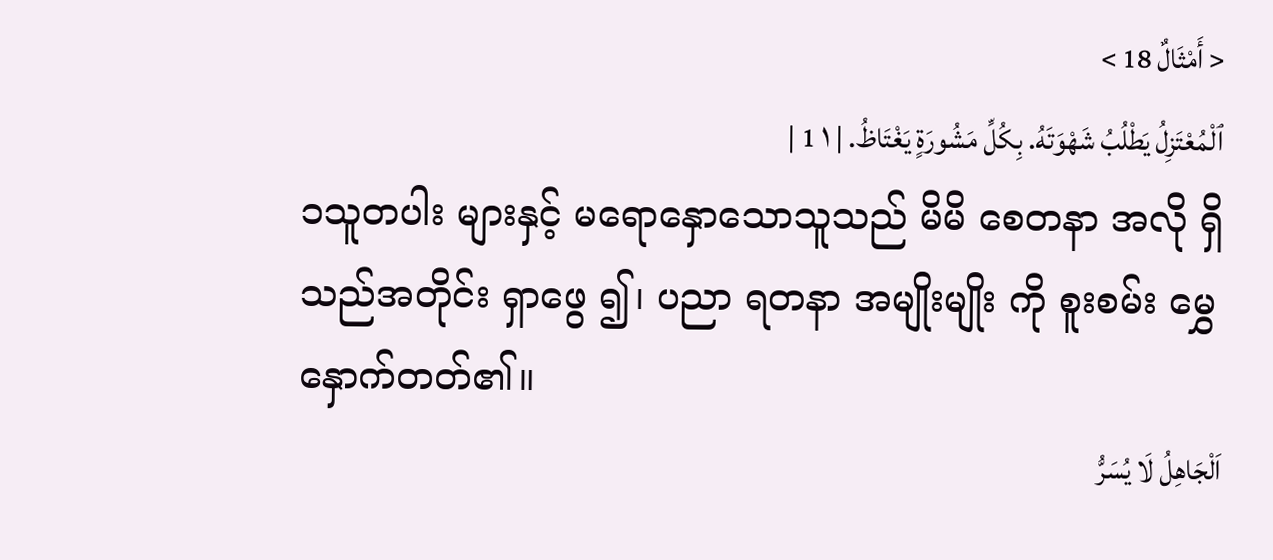< أَمْثَالٌ 18 >
ٱلْمُعْتَزِلُ يَطْلُبُ شَهْوَتَهُ. بِكُلِّ مَشُورَةٍ يَغْتَاظُ. | ١ 1 |
၁သူတပါး များနှင့် မရောနှောသောသူသည် မိမိ စေတနာ အလို ရှိသည်အတိုင်း ရှာဖွေ ၍၊ ပညာ ရတနာ အမျိုးမျိုး ကို စူးစမ်း မွှေနှောက်တတ်၏။
اَلْجَاهِلُ لَا يُسَرُّ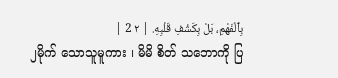بِٱلْفَهْمِ، بَلْ بِكَشْفِ قَلْبِهِ. | ٢ 2 |
၂မိုက် သောသူမူကား ၊ မိမိ စိတ် သဘောကို ပြ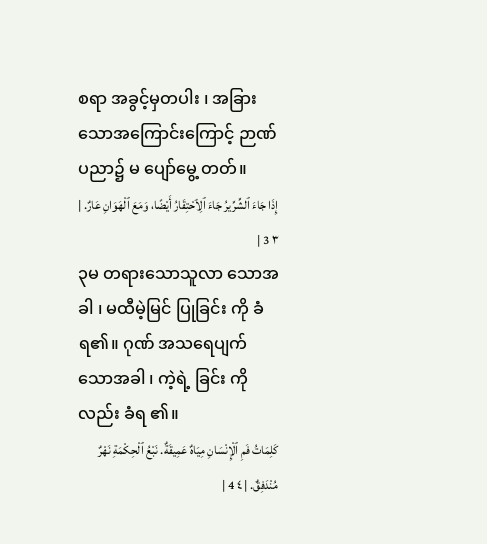စရာ အခွင့်မှတပါး ၊ အခြားသောအကြောင်းကြောင့် ဉာဏ် ပညာ၌ မ ပျော်မွေ့ တတ်။
إِذَا جَاءَ ٱلشِّرِّيرُ جَاءَ ٱلِٱحْتِقَارُ أَيْضًا، وَمَعَ ٱلْهَوَانِ عَارٌ. | ٣ 3 |
၃မ တရားသောသူလာ သောအခါ ၊ မထီမဲ့မြင် ပြုခြင်း ကို ခံရ၏။ ဂုဏ် အသရေပျက်သောအခါ ၊ ကဲ့ရဲ့ ခြင်း ကိုလည်း ခံရ ၏။
كَلِمَاتُ فَمِ ٱلْإِنْسَانِ مِيَاهٌ عَمِيقَةٌ. نَبْعُ ٱلْحِكْمَةِ نَهْرٌ مُنْدَفِقٌ. | ٤ 4 |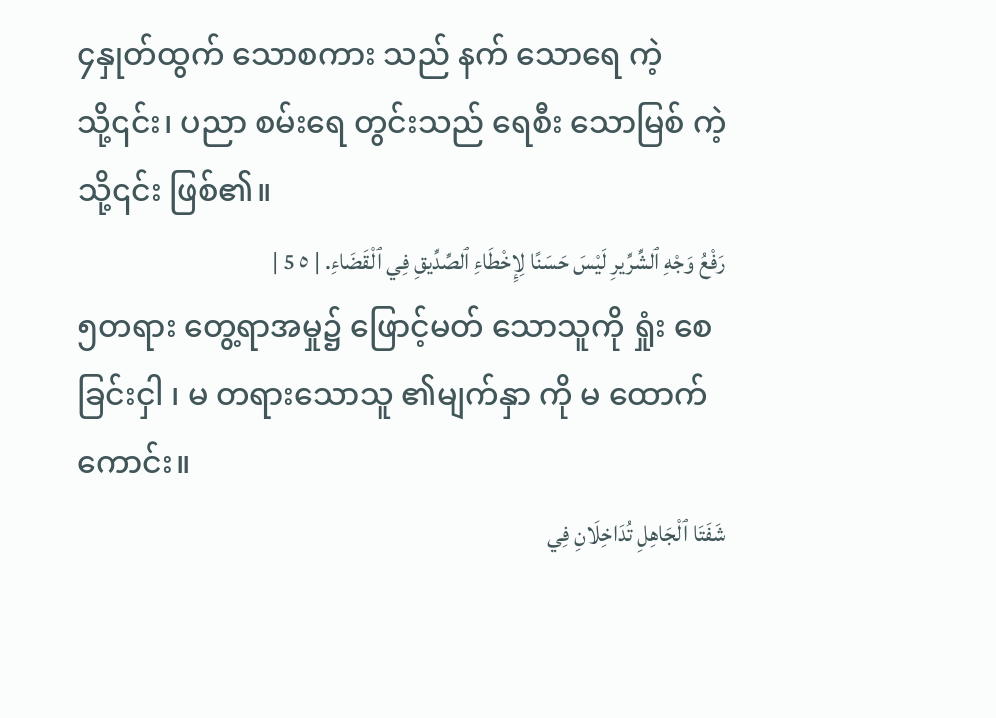၄နှုတ်ထွက် သောစကား သည် နက် သောရေ ကဲ့သို့၎င်း၊ ပညာ စမ်းရေ တွင်းသည် ရေစီး သောမြစ် ကဲ့သို့၎င်း ဖြစ်၏။
رَفْعُ وَجْهِ ٱلشِّرِّيرِ لَيْسَ حَسَنًا لِإِخْطَاءِ ٱلصِّدِّيقِ فِي ٱلْقَضَاءِ. | ٥ 5 |
၅တရား တွေ့ရာအမှု၌ ဖြောင့်မတ် သောသူကို ရှုံး စေခြင်းငှါ ၊ မ တရားသောသူ ၏မျက်နှာ ကို မ ထောက် ကောင်း။
شَفَتَا ٱلْجَاهِلِ تُدَاخِلَانِ فِي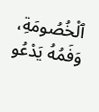ٱلْخُصُومَةِ، وَفَمُهُ يَدْعُو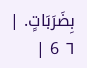بِضَرَبَاتٍ. | ٦ 6 |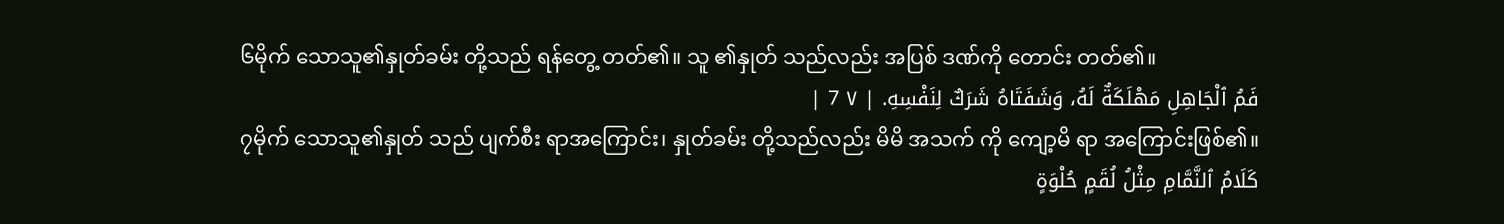၆မိုက် သောသူ၏နှုတ်ခမ်း တို့သည် ရန်တွေ့ တတ်၏။ သူ ၏နှုတ် သည်လည်း အပြစ် ဒဏ်ကို တောင်း တတ်၏။
فَمُ ٱلْجَاهِلِ مَهْلَكَةٌ لَهُ، وَشَفَتَاهُ شَرَكٌ لِنَفْسِهِ. | ٧ 7 |
၇မိုက် သောသူ၏နှုတ် သည် ပျက်စီး ရာအကြောင်း၊ နှုတ်ခမ်း တို့သည်လည်း မိမိ အသက် ကို ကျော့မိ ရာ အကြောင်းဖြစ်၏။
كَلَامُ ٱلنَّمَّامِ مِثْلُ لُقَمٍ حُلْوَةٍ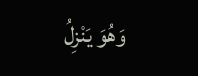وَهُوَ يَنْزِلُ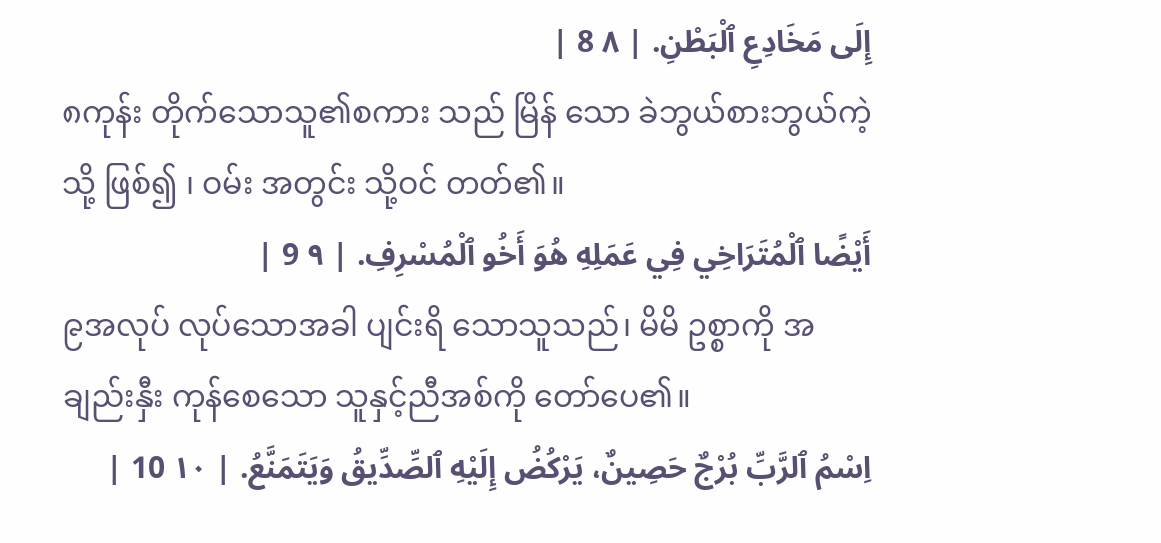إِلَى مَخَادِعِ ٱلْبَطْنِ. | ٨ 8 |
၈ကုန်း တိုက်သောသူ၏စကား သည် မြိန် သော ခဲဘွယ်စားဘွယ်ကဲ့သို့ ဖြစ်၍ ၊ ဝမ်း အတွင်း သို့ဝင် တတ်၏။
أَيْضًا ٱلْمُتَرَاخِي فِي عَمَلِهِ هُوَ أَخُو ٱلْمُسْرِفِ. | ٩ 9 |
၉အလုပ် လုပ်သောအခါ ပျင်းရိ သောသူသည်၊ မိမိ ဥစ္စာကို အချည်းနှီး ကုန်စေသော သူနှင့်ညီအစ်ကို တော်ပေ၏။
اِسْمُ ٱلرَّبِّ بُرْجٌ حَصِينٌ، يَرْكُضُ إِلَيْهِ ٱلصِّدِّيقُ وَيَتَمَنَّعُ. | ١٠ 10 |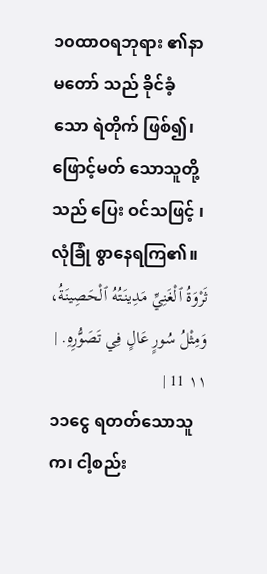၁၀ထာဝရဘုရား ၏နာမတော် သည် ခိုင်ခံ့ သော ရဲတိုက် ဖြစ်၍၊ ဖြောင့်မတ် သောသူတို့သည် ပြေး ဝင်သဖြင့် ၊ လုံခြုံ စွာနေရကြ၏။
ثَرْوَةُ ٱلْغَنِيِّ مَدِينَتُهُ ٱلْحَصِينَةُ، وَمِثْلُ سُورٍ عَالٍ فِي تَصَوُّرِهِ. | ١١ 11 |
၁၁ငွေ ရတတ်သောသူက၊ ငါ့စည်း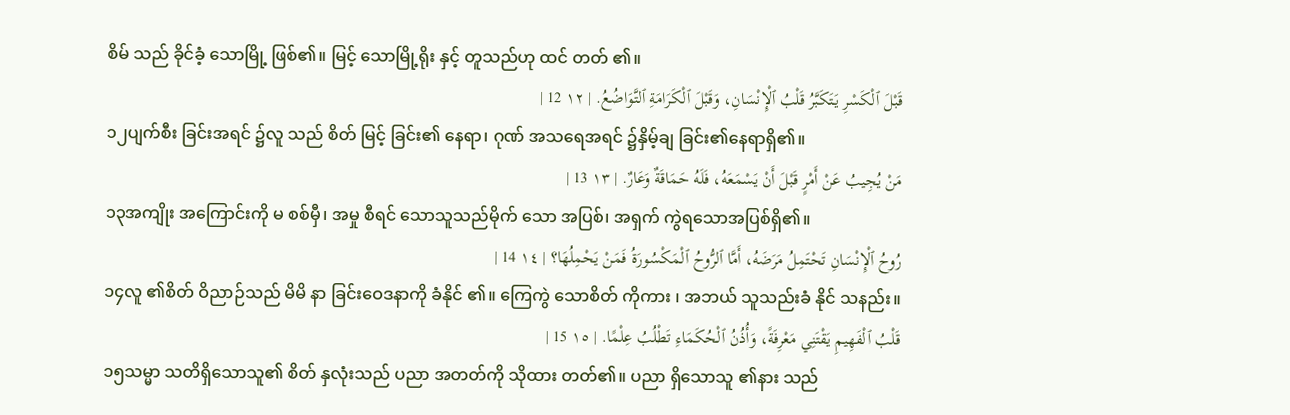စိမ် သည် ခိုင်ခံ့ သောမြို့ ဖြစ်၏။ မြင့် သောမြို့ရိုး နှင့် တူသည်ဟု ထင် တတ် ၏။
قَبْلَ ٱلْكَسْرِ يَتَكَبَّرُ قَلْبُ ٱلْإِنْسَانِ، وَقَبْلَ ٱلْكَرَامَةِ ٱلتَّوَاضُعُ. | ١٢ 12 |
၁၂ပျက်စီး ခြင်းအရင် ၌လူ သည် စိတ် မြင့် ခြင်း၏ နေရာ၊ ဂုဏ် အသရေအရင် ၌နှိမ့်ချ ခြင်း၏နေရာရှိ၏။
مَنْ يُجِيبُ عَنْ أَمْرٍ قَبْلَ أَنْ يَسْمَعَهُ، فَلَهُ حَمَاقَةٌ وَعَارٌ. | ١٣ 13 |
၁၃အကျိုး အကြောင်းကို မ စစ်မှီ၊ အမှု စီရင် သောသူသည်မိုက် သော အပြစ်၊ အရှက် ကွဲရသောအပြစ်ရှိ၏။
رُوحُ ٱلْإِنْسَانِ تَحْتَمِلُ مَرَضَهُ، أَمَّا ٱلرُّوحُ ٱلْمَكْسُورَةُ فَمَنْ يَحْمِلُهَا؟ | ١٤ 14 |
၁၄လူ ၏စိတ် ဝိညာဉ်သည် မိမိ နာ ခြင်းဝေဒနာကို ခံနိုင် ၏။ ကြေကွဲ သောစိတ် ကိုကား ၊ အဘယ် သူသည်းခံ နိုင် သနည်း။
قَلْبُ ٱلْفَهِيمِ يَقْتَنِي مَعْرِفَةً، وَأُذُنُ ٱلْحُكَمَاءِ تَطْلُبُ عِلْمًا. | ١٥ 15 |
၁၅သမ္မာ သတိရှိသောသူ၏ စိတ် နှလုံးသည် ပညာ အတတ်ကို သိုထား တတ်၏။ ပညာ ရှိသောသူ ၏နား သည်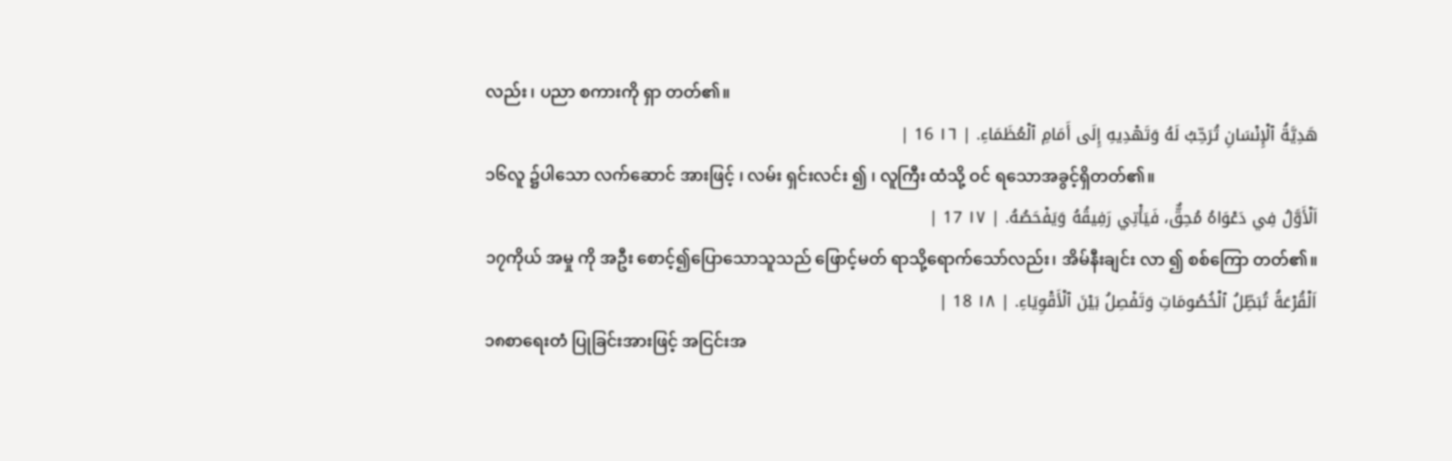လည်း ၊ ပညာ စကားကို ရှာ တတ်၏။
هَدِيَّةُ ٱلْإِنْسَانِ تُرَحِّبُ لَهُ وَتَهْدِيهِ إِلَى أَمَامِ ٱلْعُظَمَاءِ. | ١٦ 16 |
၁၆လူ ၌ပါသော လက်ဆောင် အားဖြင့် ၊ လမ်း ရှင်းလင်း ၍ ၊ လူကြီး ထံသို့ ဝင် ရသောအခွင့်ရှိတတ်၏။
اَلْأَوَّلُ فِي دَعْوَاهُ مُحِقٌّ، فَيَأْتِي رَفِيقُهُ وَيَفْحَصُهُ. | ١٧ 17 |
၁၇ကိုယ် အမှု ကို အဦး စောင့်၍ပြောသောသူသည် ဖြောင့်မတ် ရာသို့ရောက်သော်လည်း၊ အိမ်နီးချင်း လာ ၍ စစ်ကြော တတ်၏။
اَلْقُرْعَةُ تُبَطِّلُ ٱلْخُصُومَاتِ وَتَفْصِلُ بَيْنَ ٱلْأَقْوِيَاءِ. | ١٨ 18 |
၁၈စာရေးတံ ပြုခြင်းအားဖြင့် အငြင်းအ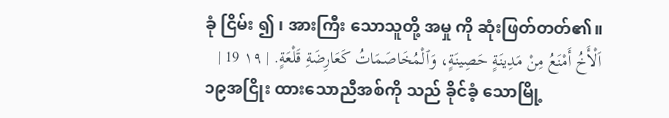ခုံ ငြိမ်း ၍ ၊ အားကြီး သောသူတို့ အမှု ကို ဆုံးဖြတ်တတ်၏။
اَلْأَخُ أَمْنَعُ مِنْ مَدِينَةٍ حَصِينَةٍ، وَٱلْمُخَاصَمَاتُ كَعَارِضَةِ قَلْعَةٍ. | ١٩ 19 |
၁၉အငြိုး ထားသောညီအစ်ကို သည် ခိုင်ခံ့ သောမြို့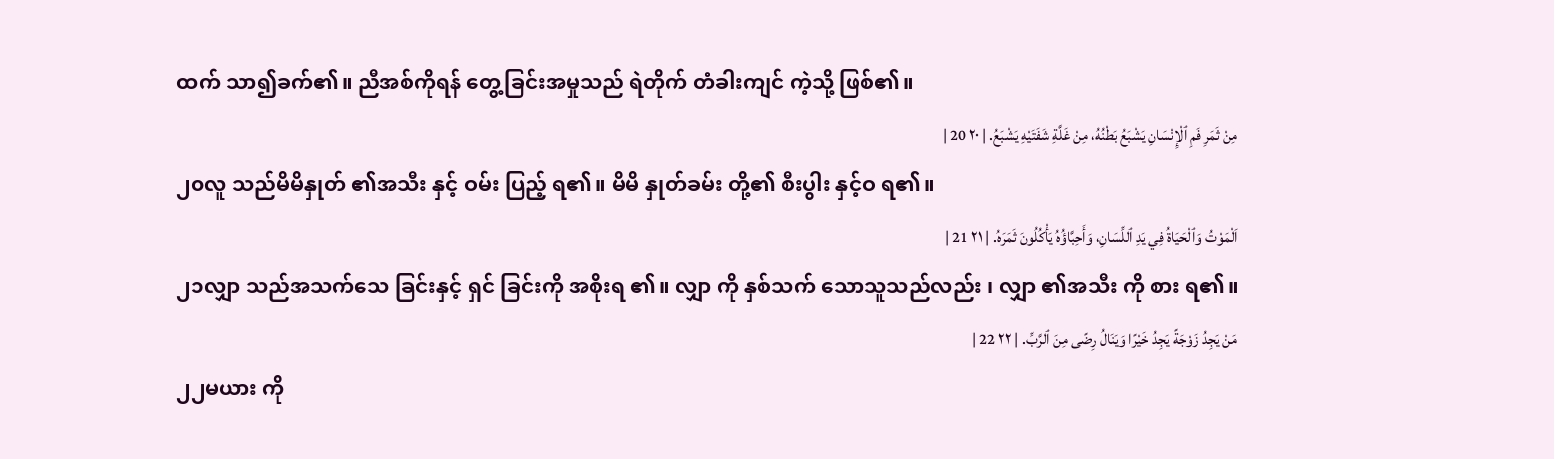ထက် သာ၍ခက်၏။ ညီအစ်ကိုရန် တွေ့ခြင်းအမှုသည် ရဲတိုက် တံခါးကျင် ကဲ့သို့ ဖြစ်၏။
مِنْ ثَمَرِ فَمِ ٱلْإِنْسَانِ يَشْبَعُ بَطْنُهُ، مِنْ غَلَّةِ شَفَتَيْهِ يَشْبَعُ. | ٢٠ 20 |
၂၀လူ သည်မိမိနှုတ် ၏အသီး နှင့် ဝမ်း ပြည့် ရ၏။ မိမိ နှုတ်ခမ်း တို့၏ စီးပွါး နှင့်ဝ ရ၏။
اَلْمَوْتُ وَٱلْحَيَاةُ فِي يَدِ ٱللِّسَانِ، وَأَحِبَّاؤُهُ يَأْكُلُونَ ثَمَرَهُ. | ٢١ 21 |
၂၁လျှာ သည်အသက်သေ ခြင်းနှင့် ရှင် ခြင်းကို အစိုးရ ၏။ လျှာ ကို နှစ်သက် သောသူသည်လည်း ၊ လျှာ ၏အသီး ကို စား ရ၏။
مَنْ يَجِدُ زَوْجَةً يَجِدُ خَيْرًا وَيَنَالُ رِضًى مِنَ ٱلرَّبِّ. | ٢٢ 22 |
၂၂မယား ကို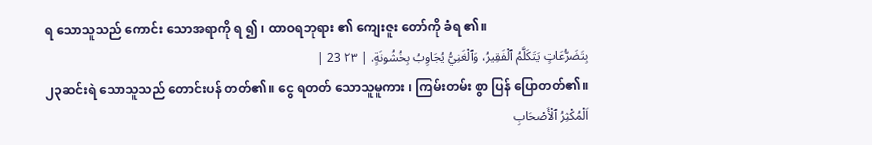ရ သောသူသည် ကောင်း သောအရာကို ရ ၍ ၊ ထာဝရဘုရား ၏ ကျေးဇူး တော်ကို ခံရ ၏။
بِتَضَرُّعَاتٍ يَتَكَلَّمُ ٱلْفَقِيرُ، وَٱلْغَنِيُّ يُجَاوِبُ بِخُشُونَةٍ. | ٢٣ 23 |
၂၃ဆင်းရဲ သောသူသည် တောင်းပန် တတ်၏။ ငွေ ရတတ် သောသူမူကား ၊ ကြမ်းတမ်း စွာ ပြန် ပြောတတ်၏။
اَلْمُكْثِرُ ٱلْأَصْحَابِ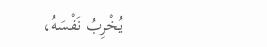يُخْرِبُ نَفْسَهُ،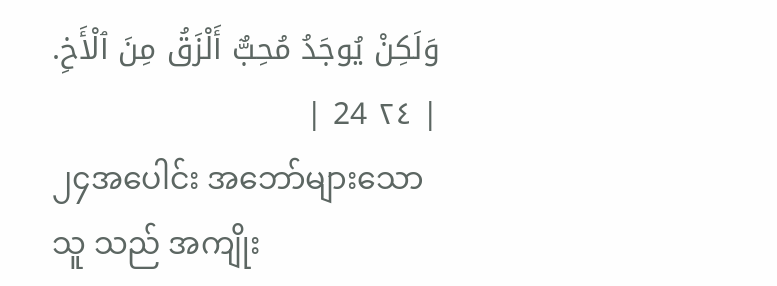وَلَكِنْ يُوجَدُ مُحِبٌّ أَلْزَقُ مِنَ ٱلْأَخِ. | ٢٤ 24 |
၂၄အပေါင်း အဘော်များသောသူ သည် အကျိုး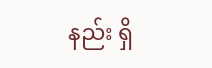နည်း ရှိ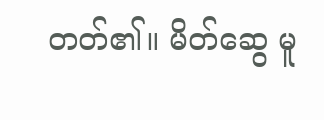တတ်၏။ မိတ်ဆွေ မူ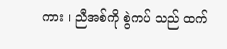ကား ၊ ညီအစ်ကို စွဲကပ် သည် ထက်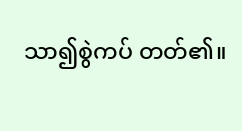သာ၍စွဲကပ် တတ်၏။